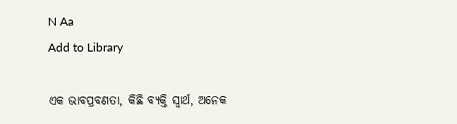N Aa
Add to Library

ଏକ ଭାବପ୍ରବଣତା, କିଛି ବ୍ୟକ୍ତି ସ୍ୱାର୍ଥ, ଅନେକ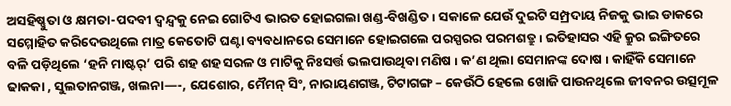ଅସହିଷ୍ଣୁତା ଓ କ୍ଷମତା-ପଦବୀ ଦ୍ଵନ୍ଦ୍ଵକୁ ନେଇ ଗୋଟିଏ ଭାରତ ହୋଇଗଲା ଖଣ୍ଡ-ବିଖଣ୍ଡିତ ୲ ସକାଳେ ଯେଉଁ ଦୁଇଟି ସମ୍ପ୍ରଦାୟ ନିଜକୁ ଭାଇ ଡାକରେ ସମ୍ମୋହିତ କରିଦେଉଥିଲେ ମାତ୍ର କେତୋଟି ଘଣ୍ଟା ବ୍ୟବଧାନରେ ସେମାନେ ହୋଇଗଲେ ପରସ୍ପରର ପରମଶତ୍ରୁ ୲ ଇତିହାସର ଏହି କ୍ରୁର ଇଙ୍ଗିତରେ ବଳି ପଡ଼ିଥିଲେ ‘ହନି ମାଷ୍ଟର୍’ ପରି ଶହ ଶହ ସରଳ ଓ ମାଟିକୁ ନିଃସର୍ତ୍ତ ଭଲପାଉଥିବା ମଣିଷ ୲ କ’ଣ ଥିଲା ସେମାନଙ୍କ ଦୋଷ ୲ କାହିଁକି ସେମାନେ ଢାକକା , ସୁଲତାନଗଞ୍ଜ, ଖଲନା—-, ଯେଶୋର, ମୈମନ୍ ସିଂ, ନାରାୟଣଗଞ୍ଜ, ଟିଟାଗଙ୍ଗ – କେଉଁଠି ହେଲେ ଖୋଜି ପାଉନଥିଲେ ଜୀବନର ଉତ୍ସମୂଳ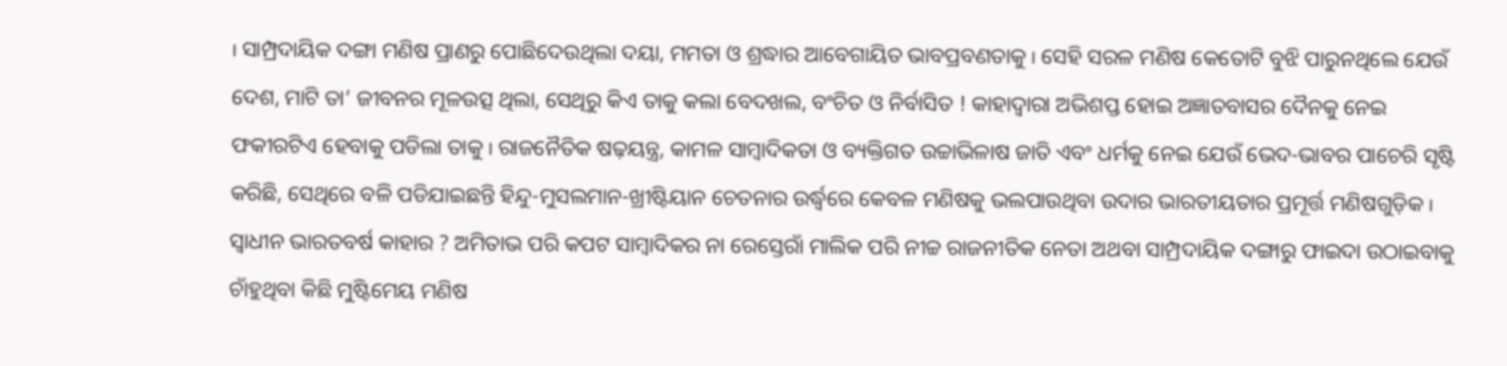୲ ସାମ୍ପ୍ରଦାୟିକ ଦଙ୍ଗା ମଣିଷ ପ୍ରାଣରୁ ପୋଛିଦେଉଥିଲା ଦୟା, ମମତା ଓ ଶ୍ରଦ୍ଧାର ଆବେଗାୟିତ ଭାବପ୍ରବଣତାକୁ ୲ ସେହି ସରଳ ମଣିଷ କେତୋଟି ବୁଝି ପାରୁନଥିଲେ ଯେଉଁ ଦେଶ, ମାଟି ତା’ ଜୀବନର ମୂଳଉତ୍ସ ଥିଲା, ସେଥିରୁ କିଏ ତାକୁ କଲା ବେଦଖଲ, ବଂଚିତ ଓ ନିର୍ବାସିତ ! କାହାଦ୍ୱାରା ଅଭିଶପ୍ତ ହୋଇ ଅଜ୍ଞାତବାସର ଦୈନକୁ ନେଇ ଫକୀରଟିଏ ହେବାକୁ ପଡିଲା ତାକୁ ୲ ରାଜନୈତିକ ଷଢ଼ୟନ୍ତ୍ର, କାମଳ ସାମ୍ବାଦିକତା ଓ ବ୍ୟକ୍ତିଗତ ଉଚ୍ଚାଭିଳାଷ ଜାତି ଏବଂ ଧର୍ମକୁ ନେଇ ଯେଉଁ ଭେଦ-ଭାବର ପାଚେରି ସୃଷ୍ଟି କରିଛି, ସେଥିରେ ବଳି ପଡିଯାଇଛନ୍ତି ହିନ୍ଦୁ-ମୁସଲମାନ-ଖ୍ରୀଷ୍ଟିୟାନ ଚେତନାର ଉର୍ଦ୍ଧ୍ଵରେ କେବଳ ମଣିଷକୁ ଭଲପାଉଥିବା ଉଦାର ଭାରତୀୟତାର ପ୍ରମୂର୍ତ୍ତ ମଣିଷଗୁଡ଼ିକ ୲ ସ୍ୱାଧୀନ ଭାରତବର୍ଷ କାହାର ? ଅମିତାଭ ପରି କପଟ ସାମ୍ବାଦିକର ନା ରେସ୍ତେରାଁ ମାଲିକ ପରି ନୀଚ୍ଚ ରାଜନୀତିକ ନେତା ଅଥବା ସାମ୍ପ୍ରଦାୟିକ ଦଙ୍ଗାରୁ ଫାଇଦା ଉଠାଇବାକୁ ଚାଁହୁଥିବା କିଛି ମୁଷ୍ଟିମେୟ ମଣିଷ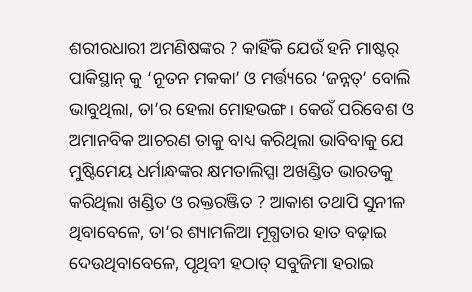ଶରୀରଧାରୀ ଅମଣିଷଙ୍କର ? କାହିଁକି ଯେଉଁ ହନି ମାଷ୍ଟର୍ ପାକିସ୍ଥାନ୍ କୁ ‘ନୂତନ ମକକା’ ଓ ମର୍ତ୍ତ୍ୟରେ ‘ଜନ୍ନତ୍’ ବୋଲି ଭାବୁଥିଲା, ତା’ର ହେଲା ମୋହଭଙ୍ଗ ୲ କେଉଁ ପରିବେଶ ଓ ଅମାନବିକ ଆଚରଣ ତାକୁ ବାଧ୍ୟ କରିଥିଲା ଭାବିବାକୁ ଯେ ମୁଷ୍ଟିମେୟ ଧର୍ମାନ୍ଧଙ୍କର କ୍ଷମତାଲିପ୍ସା ଅଖଣ୍ଡିତ ଭାରତକୁ କରିଥିଲା ଖଣ୍ଡିତ ଓ ରକ୍ତରଞ୍ଜିତ ? ଆକାଶ ତଥାପି ସୁନୀଳ ଥିବାବେଳେ, ତା’ର ଶ୍ୟାମଳିଆ ମୂଗ୍ଧତାର ହାତ ବଢ଼ାଇ ଦେଉଥିବାବେଳେ, ପୃଥିବୀ ହଠାତ୍ ସବୁଜିମା ହରାଇ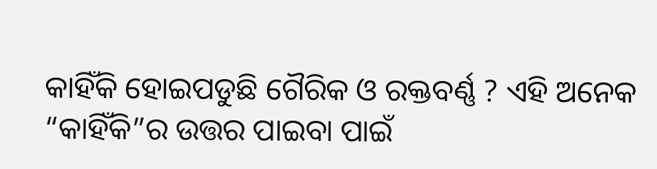କାହିଁକି ହୋଇପଡୁଛି ଗୈରିକ ଓ ରକ୍ତବର୍ଣ୍ଣ ? ଏହି ଅନେକ “କାହିଁକି”ର ଉତ୍ତର ପାଇବା ପାଇଁ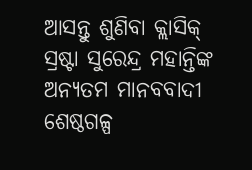ଆସନ୍ତୁ ଶୁଣିବା କ୍ଲାସିକ୍ ସ୍ରଷ୍ଟା ସୁରେନ୍ଦ୍ର ମହାନ୍ତିଙ୍କ ଅନ୍ୟତମ ମାନବବାଦୀ ଶେଷ୍ଠଗଳ୍ପ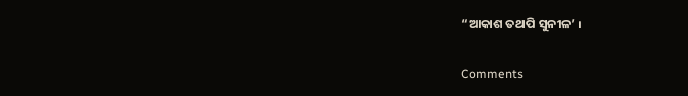“ଆକାଶ ତଥାପି ସୁନୀଳ’ ୲

Comments